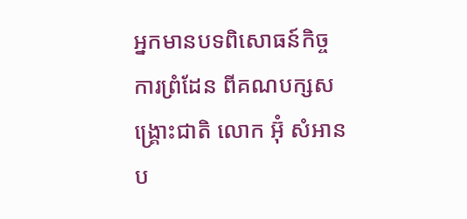អ្នកមានបទពិសោធន៍កិច្ចការព្រំដែន ពីគណបក្សសង្គ្រោះជាតិ លោក អ៊ុំ សំអាន ប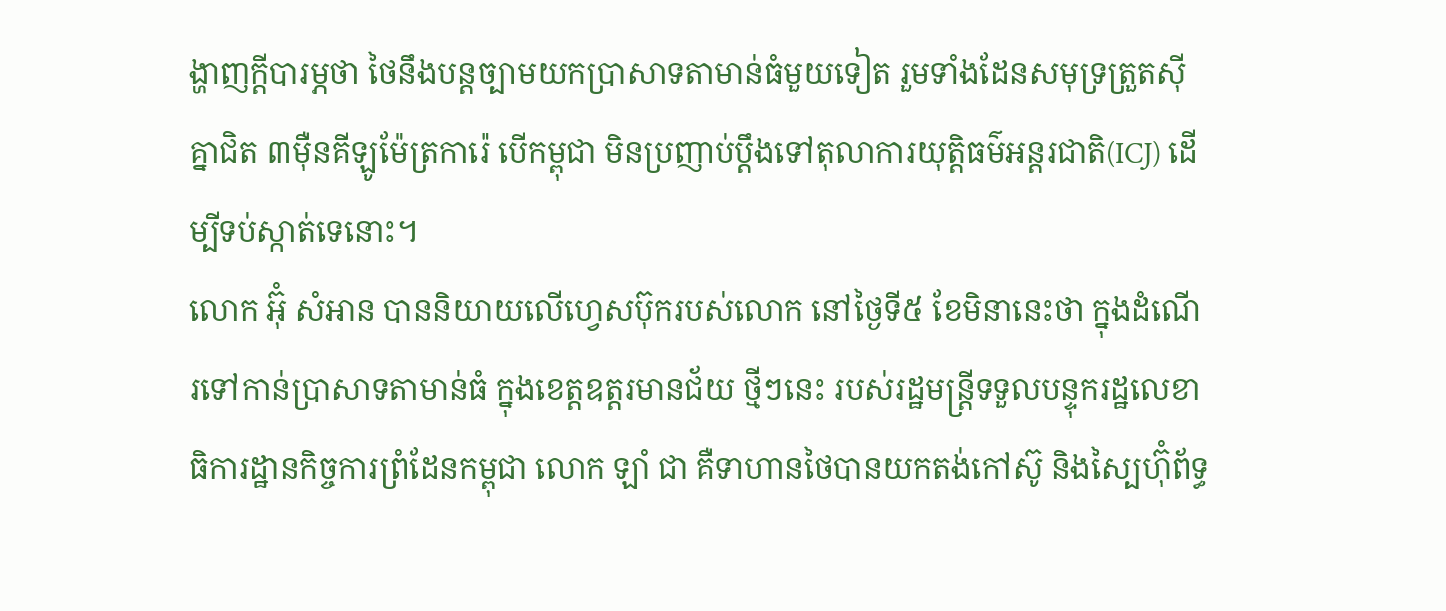ង្ហាញក្តីបារម្ភថា ថៃនឹងបន្តច្បាមយកប្រាសាទតាមាន់ធំមួយទៀត រួមទាំងដែនសមុទ្រត្រួតស៊ីគ្នាជិត ៣ម៉ឺនគីឡូម៉ែត្រការ៉េ បើកម្ពុជា មិនប្រញាប់ប្តឹងទៅតុលាការយុត្តិធម៌អន្តរជាតិ(ICJ) ដើម្បីទប់ស្កាត់ទេនោះ។
លោក អ៊ុំ សំអាន បាននិយាយលើហ្វេសប៊ុករបស់លោក នៅថ្ងៃទី៥ ខែមិនានេះថា ក្នុងដំណើរទៅកាន់ប្រាសាទតាមាន់ធំ ក្នុងខេត្តឧត្តរមានជ័យ ថ្មីៗនេះ របស់រដ្ឋមន្រ្តីទទួលបន្ទុករដ្ឋលេខាធិការដ្ឋានកិច្ចការព្រំដែនកម្ពុជា លោក ឡាំ ជា គឺទាហានថៃបានយកតង់កៅស៊ូ និងស្បៃហ៊ុំព័ទ្ធ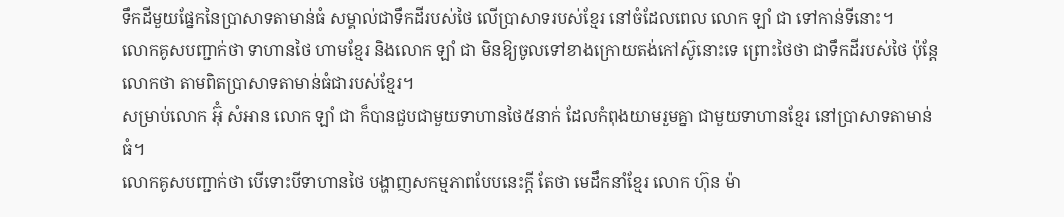ទឹកដីមួយផ្នែកនៃប្រាសាទតាមាន់ធំ សម្គាល់ជាទឹកដីរបស់ថៃ លើប្រាសាទរបស់ខ្មែរ នៅចំដែលពេល លោក ឡាំ ជា ទៅកាន់ទីនោះ។
លោកគូសបញ្ជាក់ថា ទាហានថៃ ហាមខ្មែរ និងលោក ឡាំ ជា មិនឱ្យចូលទៅខាងក្រោយតង់កៅស៊ូនោះទេ ព្រោះថៃថា ជាទឹកដីរបស់ថៃ ប៉ុន្តែលោកថា តាមពិតប្រាសាទតាមាន់ធំជារបស់ខ្មែរ។
សម្រាប់លោក អ៊ុំ សំអាន លោក ឡាំ ជា ក៏បានជួបជាមួយទាហានថៃ៥នាក់ ដែលកំពុងយាមរួមគ្នា ជាមួយទាហានខ្មែរ នៅប្រាសាទតាមាន់ធំ។
លោកគូសបញ្ជាក់ថា បើទោះបីទាហានថៃ បង្ហាញសកម្មភាពបែបនេះក្តី តែថា មេដឹកនាំខ្មែរ លោក ហ៊ុន ម៉ា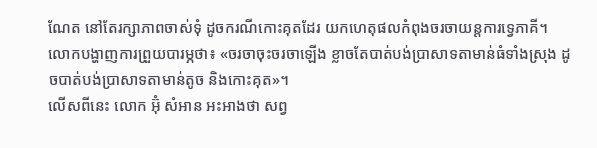ណែត នៅតែរក្សាភាពចាស់ទុំ ដូចករណីកោះគុតដែរ យកហេតុផលកំពុងចរចាយន្តការទ្វេភាគី។
លោកបង្ហាញការព្រួយបារម្ភថា៖ «ចរចាចុះចរចាឡើង ខ្លាចតែបាត់បង់ប្រាសាទតាមាន់ធំទាំងស្រុង ដូចបាត់បង់ប្រាសាទតាមាន់តូច និងកោះគុត»។
លើសពីនេះ លោក អ៊ុំ សំអាន អះអាងថា សព្វ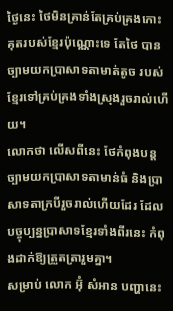ថ្ងៃនេះ ថៃមិនគ្រាន់តែគ្រប់គ្រងកោះគុតរបស់ខ្មែរប៉ុណ្ណោះទេ តែថៃ បានច្បាមយកប្រាសាទតាមាត់តូច របស់ខ្មែរទៅគ្រប់គ្រងទាំងស្រុងរួចរាល់ហើយ។
លោកថា លើសពីនេះ ថែកំពុងបន្តច្បាមយកប្រាសាទតាមាន់ធំ និងប្រាសាទតាក្របីរួចរាល់ហើយដែរ ដែលបច្ចុប្បន្នប្រាសាទខ្មែរទាំងពីរនេះ កំពុងដាក់ឱ្យត្រួតត្រារួមគ្នា។
សម្រាប់ លោក អ៊ុំ សំអាន បញ្ហានេះ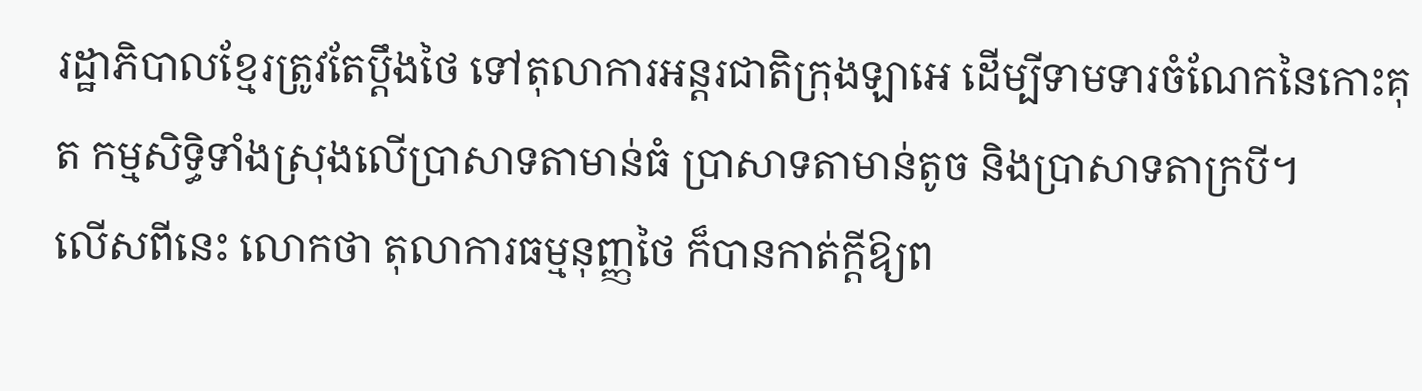រដ្ឋាភិបាលខ្មែរត្រូវតែប្តឹងថៃ ទៅតុលាការអន្តរជាតិក្រុងឡាអេ ដើម្បីទាមទារចំណែកនៃកោះគុត កម្មសិទ្ធិទាំងស្រុងលើប្រាសាទតាមាន់ធំ ប្រាសាទតាមាន់តូច និងប្រាសាទតាក្របី។
លើសពីនេះ លោកថា តុលាការធម្មនុញ្ញថៃ ក៏បានកាត់ក្តីឱ្យព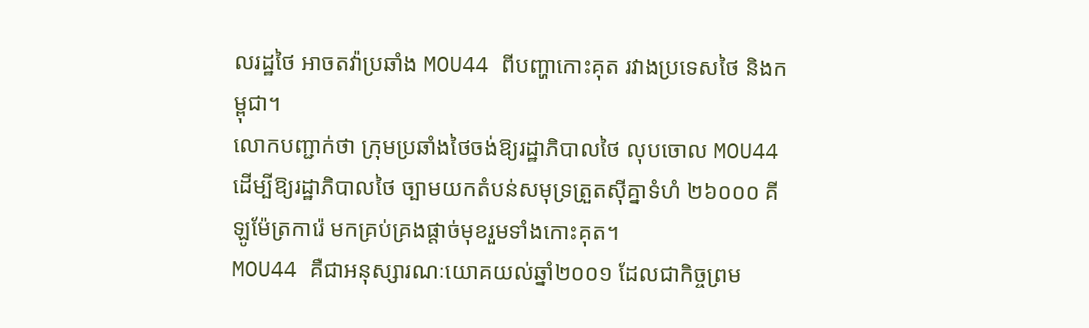លរដ្ឋថៃ អាចតវ៉ាប្រឆាំង MOU44 ពីបញ្ហាកោះគុត រវាងប្រទេសថៃ និងកម្ពុជា។
លោកបញ្ជាក់ថា ក្រុមប្រឆាំងថៃចង់ឱ្យរដ្ឋាភិបាលថៃ លុបចោល MOU44 ដើម្បីឱ្យរដ្ឋាភិបាលថៃ ច្បាមយកតំបន់សមុទ្រត្រួតស៊ីគ្នាទំហំ ២៦០០០ គីឡូម៉ែត្រការ៉េ មកគ្រប់គ្រងផ្តាច់មុខរួមទាំងកោះគុត។
MOU44 គឺជាអនុស្សារណៈយោគយល់ឆ្នាំ២០០១ ដែលជាកិច្ចព្រម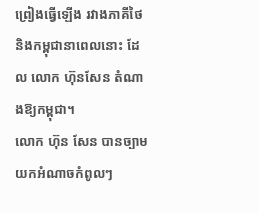ព្រៀងធ្វើឡើង រវាងភាគីថៃ និងកម្ពុជានាពេលនោះ ដែល លោក ហ៊ុនសែន តំណាងឱ្យកម្ពុជា។
លោក ហ៊ុន សែន បានច្បាមយកអំណាចកំពូលៗ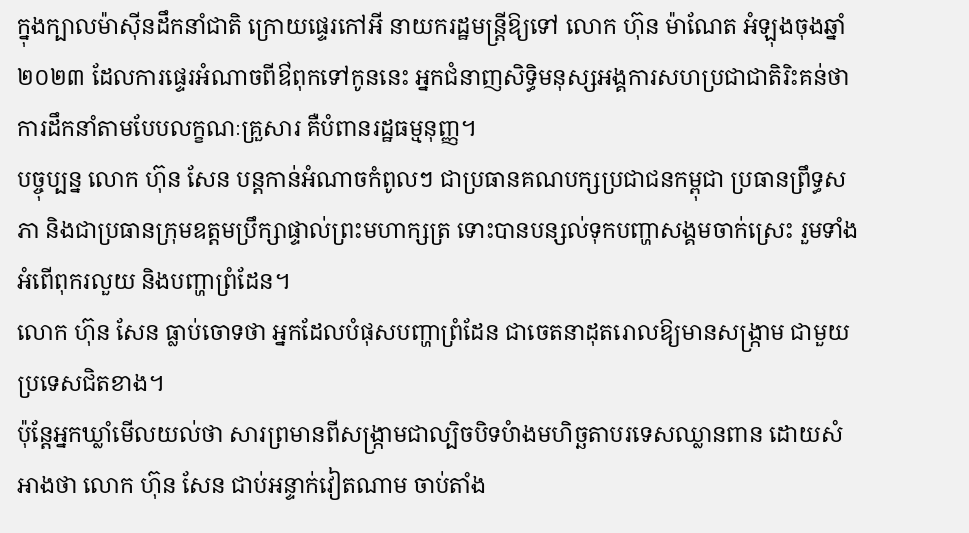ក្នុងក្បាលម៉ាស៊ីនដឹកនាំជាតិ ក្រោយផ្ទេរកៅអី នាយករដ្ឋមន្ត្រីឱ្យទៅ លោក ហ៊ុន ម៉ាណែត អំឡុងចុងឆ្នាំ២០២៣ ដែលការផ្ទេរអំណាចពីឳពុកទៅកូននេះ អ្នកជំនាញសិទ្ធិមនុស្សអង្គការសហប្រជាជាតិរិះគន់ថា ការដឹកនាំតាមបែបលក្ខណៈគ្រួសារ គឺបំពានរដ្ឋធម្មនុញ្ញ។
បច្ចុប្បន្ន លោក ហ៊ុន សែន បន្តកាន់អំណាចកំពូលៗ ជាប្រធានគណបក្សប្រជាជនកម្ពុជា ប្រធានព្រឹទ្ធសភា និងជាប្រធានក្រុមឧត្តមប្រឹក្សាផ្ទាល់ព្រះមហាក្សត្រ ទោះបានបន្សល់ទុកបញ្ហាសង្គមចាក់ស្រេះ រួមទាំងអំពើពុករលួយ និងបញ្ហាព្រំដែន។
លោក ហ៊ុន សែន ធ្លាប់ចោទថា អ្នកដែលបំផុសបញ្ហាព្រំដែន ជាចេតនាដុតរោលឱ្យមានសង្ក្រាម ជាមួយប្រទេសជិតខាង។
ប៉ុន្តែអ្នកឃ្លាំមើលយល់ថា សារព្រមានពីសង្ក្រាមជាល្បិចបិទបំាងមហិច្ឆតាបរទេសឈ្លានពាន ដោយសំអាងថា លោក ហ៊ុន សែន ជាប់អន្ទាក់វៀតណាម ចាប់តាំង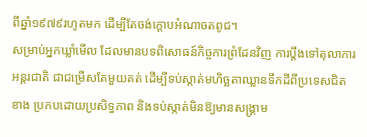ពីឆ្នាំ១៩៧៩រហូតមក ដើម្បីតែចង់ក្តោបអំណាចតពូជ។
សម្រាប់អ្នកឃ្លាំមើល ដែលមានបទពិសោធន៍កិច្ចការព្រំដែនវិញ ការប្តឹងទៅតុលាការអន្តរជាតិ ជាជម្រើសតែមួយគត់ ដើម្បីទប់ស្កាត់មហិច្ឆតាឈ្លានទឹកដីពីប្រទេសជិតខាង ប្រកបដោយប្រសិទ្ធភាព និងទប់ស្កាត់មិនឱ្យមានសង្គ្រាម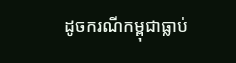ដូចករណីកម្ពុជាធ្លាប់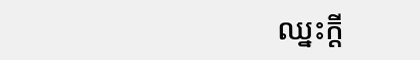ឈ្នះក្តី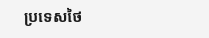ប្រទេសថៃ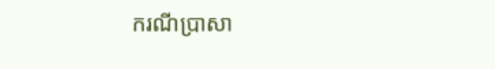ករណីប្រាសា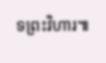ទព្រះវិហារ៕